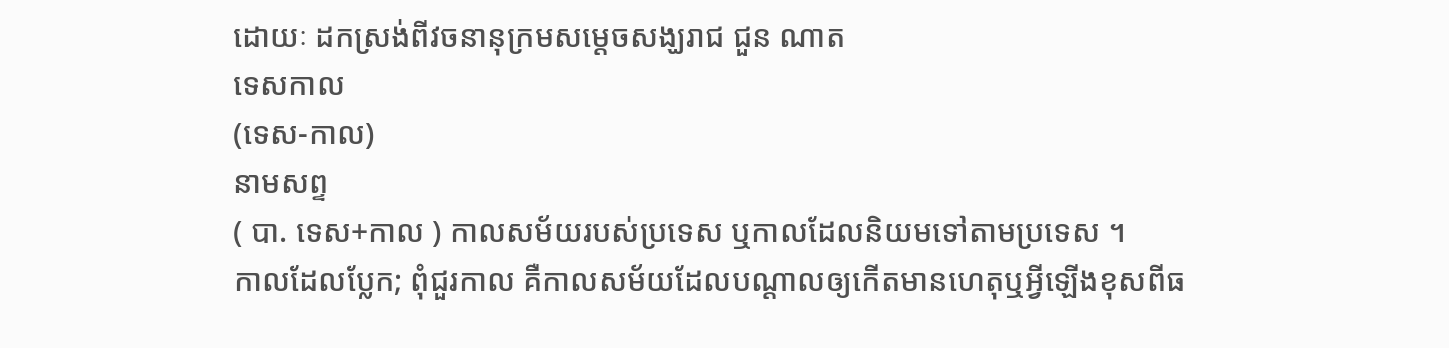ដោយៈ ដកស្រង់ពីវចនានុក្រមសម្តេចសង្ឃរាជ ជួន ណាត
ទេសកាល
(ទេស-កាល)
នាមសព្ទ
( បា. ទេស+កាល ) កាលសម័យរបស់ប្រទេស ឬកាលដែលនិយមទៅតាមប្រទេស ។
កាលដែលប្លែក; ពុំជួរកាល គឺកាលសម័យដែលបណ្ដាលឲ្យកើតមានហេតុឬអ្វីឡើងខុសពីធ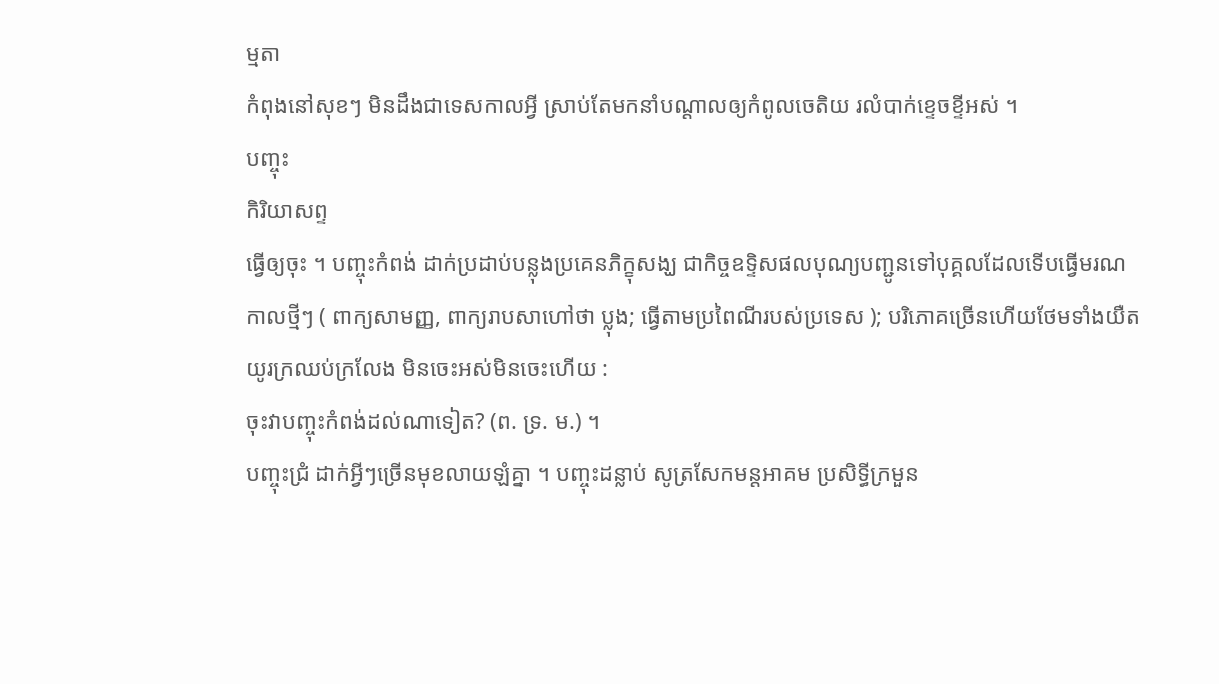ម្មតា
កំពុងនៅសុខៗ មិនដឹងជាទេសកាលអ្វី ស្រាប់តែមកនាំបណ្ដាលឲ្យកំពូលចេតិយ រលំបាក់ខ្ទេចខ្ទីអស់ ។
បញ្ចុះ
កិរិយាសព្ទ
ធ្វើឲ្យចុះ ។ បញ្ចុះកំពង់ ដាក់ប្រដាប់បន្លុងប្រគេនភិក្ខុសង្ឃ ជាកិច្ចឧទ្ទិសផលបុណ្យបញ្ជូនទៅបុគ្គលដែលទើបធ្វើមរណកាលថ្មីៗ ( ពាក្យសាមញ្ញ, ពាក្យរាបសាហៅថា ប្លុង; ធ្វើតាមប្រពៃណីរបស់ប្រទេស ); បរិភោគច្រើនហើយថែមទាំងយឺតយូរក្រឈប់ក្រលែង មិនចេះអស់មិនចេះហើយ :
ចុះវាបញ្ចុះកំពង់ដល់ណាទៀត? (ព. ទ្រ. ម.) ។
បញ្ចុះជ្រំ ដាក់អ្វីៗច្រើនមុខលាយឡំគ្នា ។ បញ្ចុះដន្លាប់ សូត្រសែកមន្តអាគម ប្រសិទ្ធីក្រមួន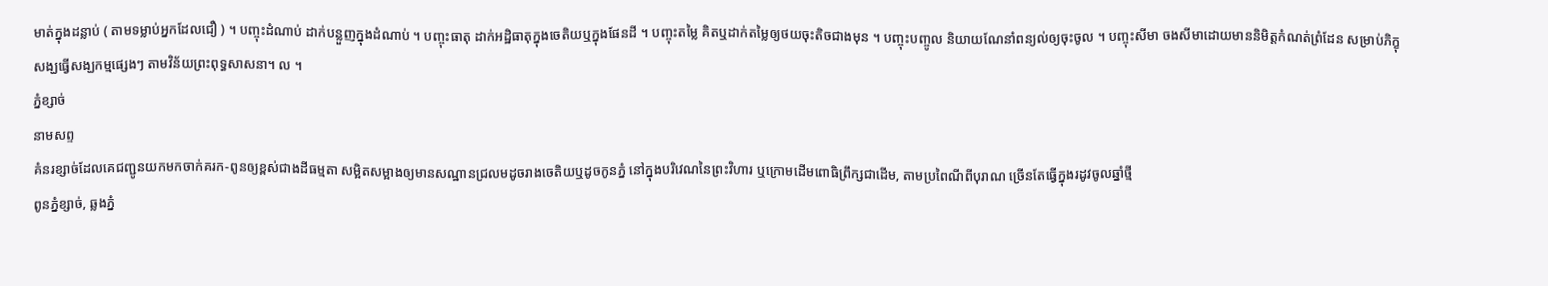មាត់ក្នុងដន្លាប់ ( តាមទម្លាប់អ្នកដែលជឿ ) ។ បញ្ចុះដំណាប់ ដាក់បន្លួញក្នុងដំណាប់ ។ បញ្ចុះធាតុ ដាក់អដ្ឋិធាតុក្នុងចេតិយឬក្នុងផែនដី ។ បញ្ចុះតម្លៃ គិតឬដាក់តម្លៃឲ្យថយចុះតិចជាងមុន ។ បញ្ចុះបញ្ចូល និយាយណែនាំពន្យល់ឲ្យចុះចូល ។ បញ្ចុះសីមា ចងសីមាដោយមាននិមិត្តកំណត់ព្រំដែន សម្រាប់ភិក្ខុសង្ឃធ្វើសង្ឃកម្មផ្សេងៗ តាមវិន័យព្រះពុទ្ធសាសនា។ ល ។
ភ្នំខ្សាច់
នាមសព្ទ
គំនរខ្សាច់ដែលគេជញ្ជូនយកមកចាក់គរក-ពូនឲ្យខ្ពស់ជាងដីធម្មតា សម្អិតសម្អាងឲ្យមានសណ្ឋានជ្រលមដូចរាងចេតិយឬដូចកូនភ្នំ នៅក្នុងបរិវេណនៃព្រះវិហារ ឬក្រោមដើមពោធិព្រឹក្សជាដើម, តាមប្រពៃណីពីបុរាណ ច្រើនតែធ្វើក្នុងរដូវចូលឆ្នាំថ្មី
ពូនភ្នំខ្សាច់, ឆ្លងភ្នំ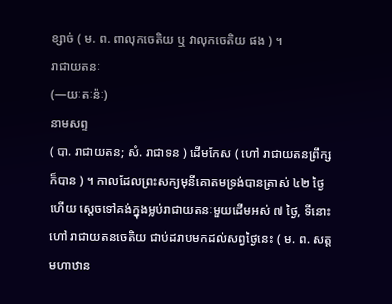ខ្សាច់ ( ម. ព. ពាលុកចេតិយ ឬ វាលុកចេតិយ ផង ) ។
រាជាយតនៈ
(—យៈតៈន៉ៈ)
នាមសព្ទ
( បា. រាជាយតន; សំ. រាជាទន ) ដើមកែស ( ហៅ រាជាយតនព្រឹក្ស ក៏បាន ) ។ កាលដែលព្រះសក្យមុនីគោតមទ្រង់បានត្រាស់ ៤២ ថ្ងៃហើយ ស្ដេចទៅគង់ក្នុងម្លប់រាជាយតនៈមួយដើមអស់ ៧ ថ្ងៃ, ទីនោះហៅ រាជាយតនចេតិយ ជាប់ដរាបមកដល់សព្វថ្ងៃនេះ ( ម. ព. សត្តមហាឋាន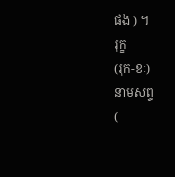ផង ) ។
រុក្ខ
(រុក-ខៈ)
នាមសព្ទ
(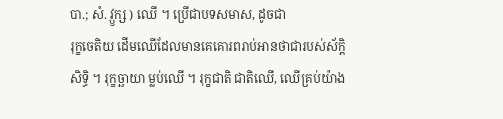បា.; សំ. វ្ឫក្ស ) ឈើ ។ ប្រើជាបទសមាស, ដូចជា
រុក្ខចេតិយ ដើមឈើដែលមានគេគោរពរាប់អានថាជារបស់ស័ក្ដិសិទ្ធិ ។ រុក្ខច្ឆាយា ម្លប់ឈើ ។ រុក្ខជាតិ ជាតិឈើ, ឈើគ្រប់យ៉ាង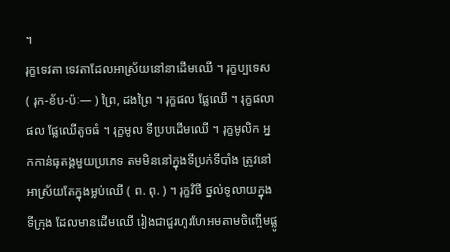។
រុក្ខទេវតា ទេវតាដែលអាស្រ័យនៅនាដើមឈើ ។ រុក្ខប្បទេស ( រុក-ខ័ប-ប៉ៈ— ) ព្រៃ, ដងព្រៃ ។ រុក្ខផល ផ្លែឈើ ។ រុក្ខផលាផល ផ្លែឈើតូចធំ ។ រុក្ខមូល ទីប្របដើមឈើ ។ រុក្ខមូលិក អ្នកកាន់ធុតង្គមួយប្រភេទ តមមិននៅក្នុងទីប្រក់ទីបាំង ត្រូវនៅអាស្រ័យតែក្នុងម្លប់ឈើ ( ព. ពុ. ) ។ រុក្ខវិថី ថ្នល់ទូលាយក្នុងទីក្រុង ដែលមានដើមឈើ រៀងជាជួរហូរហែអមតាមចិញ្ចើមផ្លូ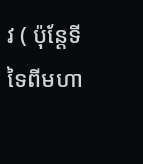វ ( ប៉ុន្តែទីទៃពីមហា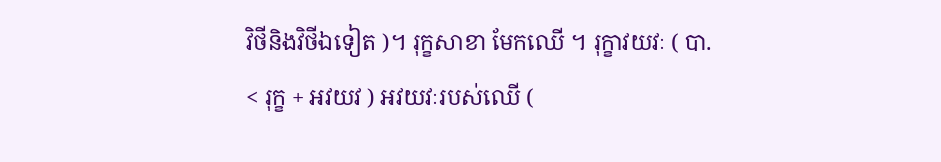វិថីនិងវិថីឯទៀត )។ រុក្ខសាខា មែកឈើ ។ រុក្ខាវយវៈ ( បា. < រុក្ខ + អវយវ ) អវយវៈរបស់ឈើ (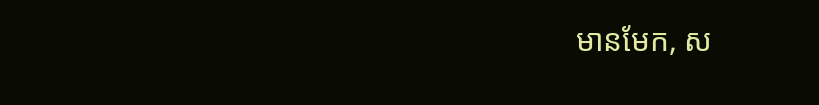មានមែក, ស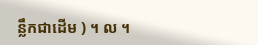ន្លឹកជាដើម ) ។ ល ។